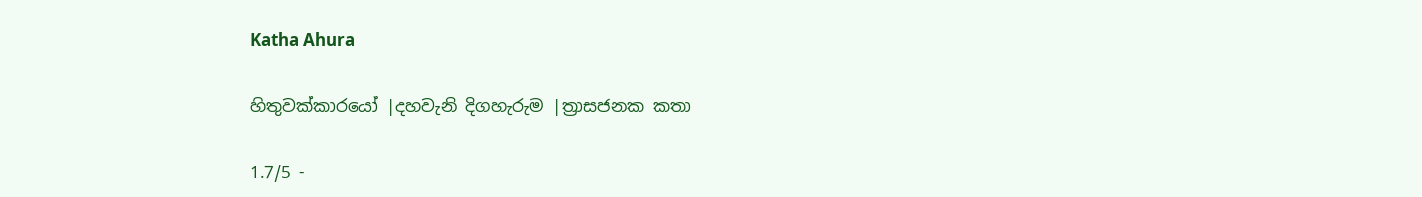Katha Ahura

හිතුවක්කාරයෝ |දහවැනි දිගහැරුම |ත්‍රාසජනක කතා

1.7/5 -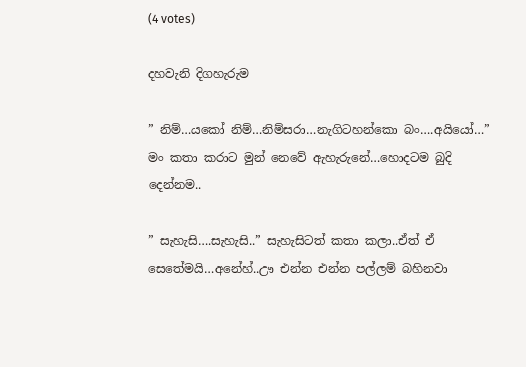(4 votes)

දහවැනි දිගහැරුම

” නිම්…යකෝ නිම්…නිම්සරා…නැගිටහන්කො බං….අයියෝ…” මං කතා කරාට මුන් නෙවේ ඇහැරුනේ…හොදටම බුදි දෙන්නම..

” සැහැසි….සැහැසි..” සැහැසිටත් කතා කලා..ඒත් ඒ සෙතේමයි…අනේහ්..ඌ එන්න එන්න පල්ලම් බහිනවා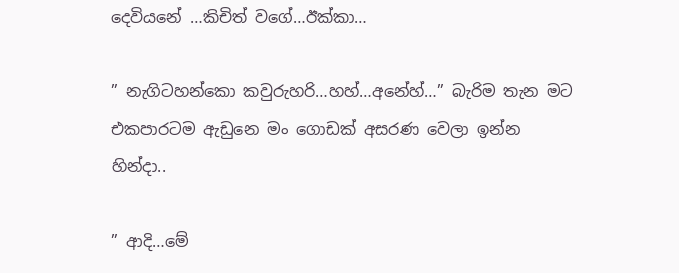දෙවියනේ …කිචිත් වගේ…ඊක්කා…

” නැගිටහන්කො කවුරුහරි…හහ්…අනේහ්…” බැරිම තැන මට එකපාරටම ඇඩුනෙ මං ගොඩක් අසරණ වෙලා ඉන්න හින්දා..

” ආදි…මේ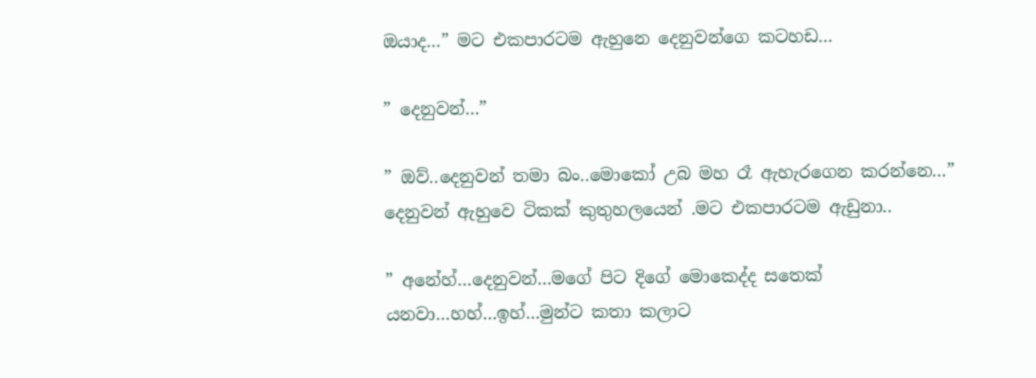ඔයාද…” මට එකපාරටම ඇහුනෙ දෙනුවන්ගෙ කටහඩ…

” දෙනුවන්…”

” ඔව්..දෙනුවන් තමා බං..මොකෝ උබ මහ රෑ ඇහැරගෙන කරන්නෙ…” දෙනුවන් ඇහුවෙ ටිකක් කුතුහලයෙන් .මට එකපාරටම ඇඩුනා..

” අනේහ්…දෙනුවන්…මගේ පිට දිගේ මොකෙද්ද සතෙක් යනවා…හහ්…ඉහ්…මුන්ට කතා කලාට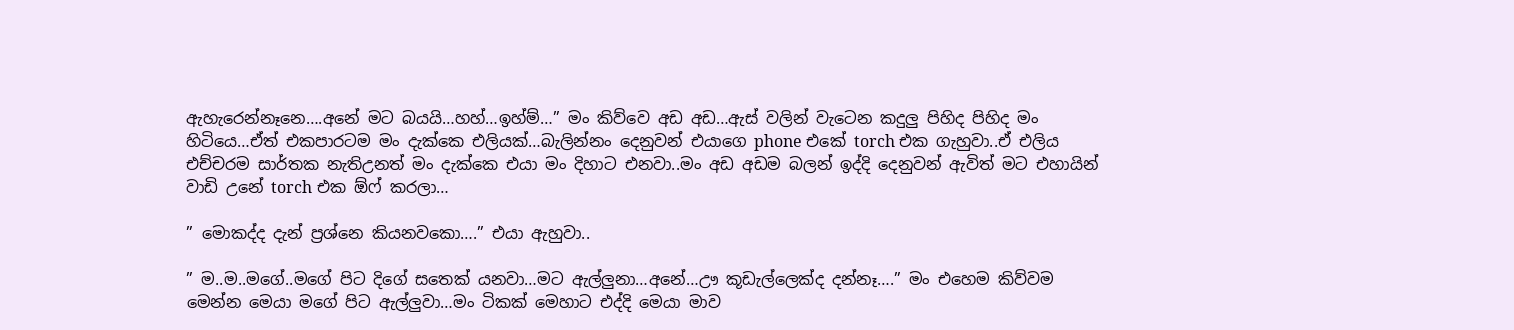ඇහැරෙන්නෑනෙ….අනේ මට බයයි…හහ්…ඉහ්ම්…” මං කිව්වෙ අඩ අඩ…ඇස් වලින් වැටෙන කදුලු පිහිද පිහිද මං හිටියෙ…ඒත් එකපාරටම මං දැක්කෙ එලියක්…බැලින්නං දෙනුවන් එයාගෙ phone එකේ torch එක ගැහුවා..ඒ එලිය එච්චරම සාර්තක නැතිඋනත් මං දැක්කෙ එයා මං දිහාට එනවා..මං අඩ අඩම බලන් ඉද්දි දෙනුවන් ඇවිත් මට එහායින් වාඩි උනේ torch එක ඕෆ් කරලා…

” මොකද්ද දැන් ප්‍රශ්නෙ කියනවකො….” එයා ඇහුවා..

” ම..ම..මගේ..මගේ පිට දිගේ සතෙක් යනවා…මට ඇල්ලුනා…අනේ…ඌ කූඩැල්ලෙක්ද දන්නෑ….” මං එහෙම කිව්වම මෙන්න මෙයා මගේ පිට ඇල්ලුවා…මං ටිකක් මෙහාට එද්දි මෙයා මාව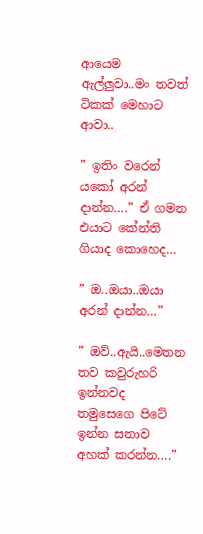ආයෙම ඇල්ලුවා..මං තවත් ටිකක් මෙහාට ආවා..

” ඉතිං වරෙන් යකෝ අරන් දාන්න….” ඒ ගමන එයාට කේන්ති ගියාද කොහෙද…

” ඔ..ඔයා..ඔයා අරන් දාන්න…”

” ඔව්..ඇයි..මෙතන තව කවුරුහරි ඉන්නවද තමුසෙගෙ පිටේ ඉන්න සතාව අහක් කරන්න….”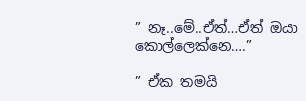” නෑ..මේ..ඒත්…ඒත් ඔයා කොල්ලෙක්නෙ….”

” ඒක තමයි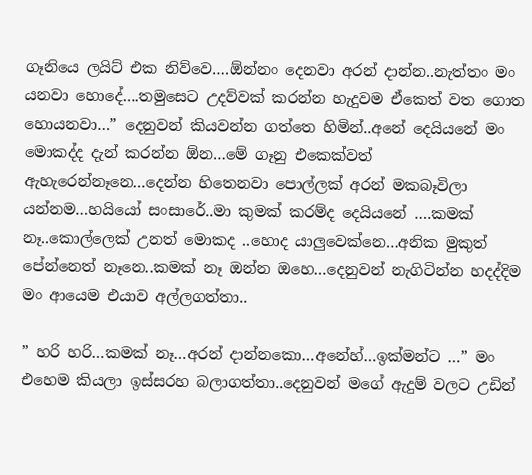ගෑනියෙ ලයිට් එක නිව්වෙ….ඕන්නං දෙනවා අරන් දාන්න..නැත්තං මං යනවා හොදේ….තමුසෙට උදව්වක් කරන්න හැදුවම ඒකෙත් වත ගොත හොයනවා…” දෙනුවන් කියවන්න ගත්තෙ හිමින්..අනේ දෙයියනේ මං මොකද්ද දැන් කරන්න ඕන…මේ ගෑනු එකෙක්වත් ඇහැරෙන්නෑනෙ…දෙන්න හිතෙනවා පොල්ලක් අරන් මකබෑවිලා යන්නම…හයියෝ සංසාරේ..මා කුමක් කරම්ද දෙයියනේ ….කමක් නෑ..කොල්ලෙක් උනත් මොකද ..හොද යාලුවෙක්නෙ…අනික මුකුත් පේන්නෙත් නෑනෙ..කමක් නෑ ඔන්න ඔහෙ…දෙනුවන් නැගිටින්න හදද්දිම මං ආයෙම එයාව අල්ලගත්තා..

” හරි හරි…කමක් නෑ…අරන් දාන්නකො…අනේහ්…ඉක්මන්ට …” මං එහෙම කියලා ඉස්සරහ බලාගත්තා..දෙනුවන් මගේ ඇදුම් වලට උඩින්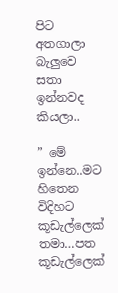පිට අතගාලා බැලුවෙ සතා ඉන්නවද කියලා..

” මේ ඉන්නෙ..මට හිතෙන විදිහට කූඩැල්ලෙක් තමා…පත කූඩැල්ලෙක්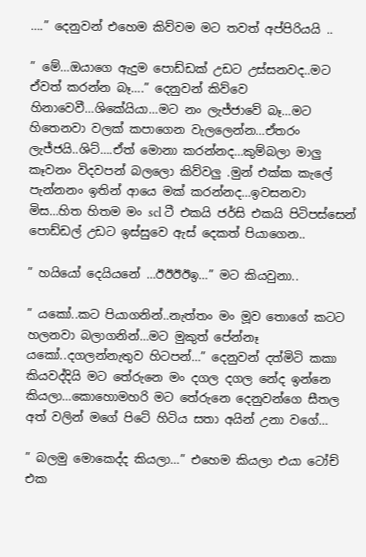….” දෙනුවන් එහෙම කිව්වම මට තවත් අප්පිරියයි ..

” මේ…ඔයාගෙ ඇදුම පොඩ්ඩක් උඩට උස්සනවද..මට ඒවත් කරන්න බෑ….” දෙනුවන් කිව්වෙ හිනාවෙවී…ශිකේයියා…මට නං ලැජ්ජාවේ බෑ…මට හිතෙනවා වලක් කපාගෙන වැලලෙන්න…ඒතරං ලැජ්ජයි..ශිට්….ඒත් මොනා කරන්නද…කුම්බලා මාලු කෑවනං විදවපන් බලලො කිව්වලු .මුන් එක්ක කැලේ පැන්නනං ඉතින් ආයෙ මක් කරන්නද…ඉවසනවා මිස…හිත හිතම මං scl ටී එකයි ජර්සි එකයි පිටිපස්සෙන් පොඩ්ඩල් උඩට ඉස්සුවෙ ඇස් දෙකත් පියාගෙන..

” හයියෝ දෙයියනේ …ඊඊඊඊඉ…” මට කියවුනා..

” යකෝ..කට පියාගනින්..නැත්තං මං මූව තොගේ කටට හලනවා බලාගනින්…මට මුකුත් පේන්නෑ යකෝ..දගලන්නැතුව හිටපන්…” දෙනුවන් දත්මිටි කකා කියවද්දියි මට තේරුනෙ මං දගල දගල නේද ඉන්නෙ කියලා…කොහොමහරි මට තේරුනෙ දෙනුවන්ගෙ සීතල අත් වලින් මගේ පිටේ හිටිය සතා අයින් උනා වගේ…

” බලමු මොකෙද්ද කියලා…” එහෙම කියලා එයා ටෝච් එක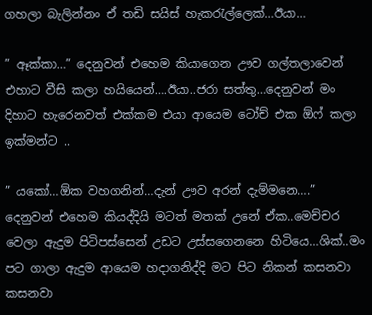ගහලා බැලින්නං ඒ තඩි සයිස් හැකරැල්ලෙක්…ඊයා…

” ඈක්කා…” දෙනුවන් එහෙම කියාගෙන ඌව ගල්තලාවෙන් එහාට වීසි කලා හයියෙන්….ඊයා..ජරා සත්තු…දෙනුවන් මං දිහාට හැරෙනවත් එක්කම එයා ආයෙම ටෝච් එක ඕෆ් කලා ඉක්මන්ට ..

” යකෝ…ඕක වහගනින්…දැන් ඌව අරන් දැම්මනෙ….” දෙනුවන් එහෙම කියද්දියි මටත් මතක් උනේ ඒක..මෙච්චර වෙලා ඇදුම පිටිපස්සෙන් උඩට උස්සගෙනනෙ හිටියෙ…ශික්..මං පට ගාලා ඇදුම ආයෙම හදාගනිද්දි මට පිට නිකන් කසනවා කසනවා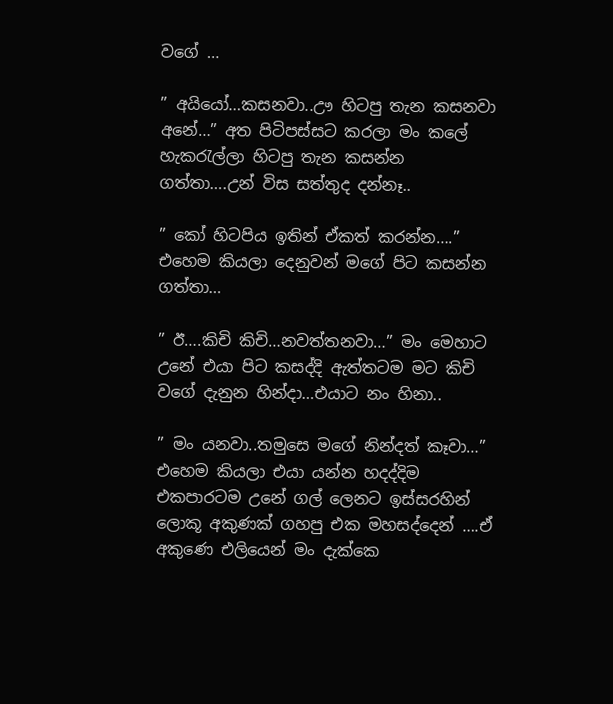වගේ …

” අයියෝ…කසනවා..ඌ හිටපු තැන කසනවා අනේ…” අත පිටිපස්සට කරලා මං කලේ හැකරැල්ලා හිටපු තැන කසන්න ගත්තා….උන් විස සත්තුද දන්නෑ..

” කෝ හිටපිය ඉතින් ඒකත් කරන්න….” එහෙම කියලා දෙනුවන් මගේ පිට කසන්න ගත්තා…

” ඊ….කිචි කිචි…නවත්තනවා…” මං මෙහාට උනේ එයා පිට කසද්දි ඇත්තටම මට කිචි වගේ දැනුන හින්දා…එයාට නං හිනා..

” මං යනවා..තමුසෙ මගේ නින්දත් කෑවා…” එහෙම කියලා එයා යන්න හදද්දිම එකපාරටම උනේ ගල් ලෙනට ඉස්සරහින් ලොකූ අකුණක් ගහපු එක මහසද්දෙන් ….ඒ අකුණෙ එලියෙන් මං දැක්කෙ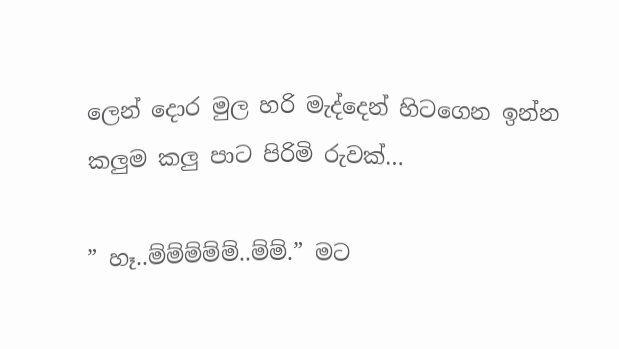ලෙන් දොර මුල හරි මැද්දෙන් හිටගෙන ඉන්න කලුම කලු පාට පිරිමි රුවක්…

” හෑ..ම්ම්ම්ම්ම්..ම්ම්.” මට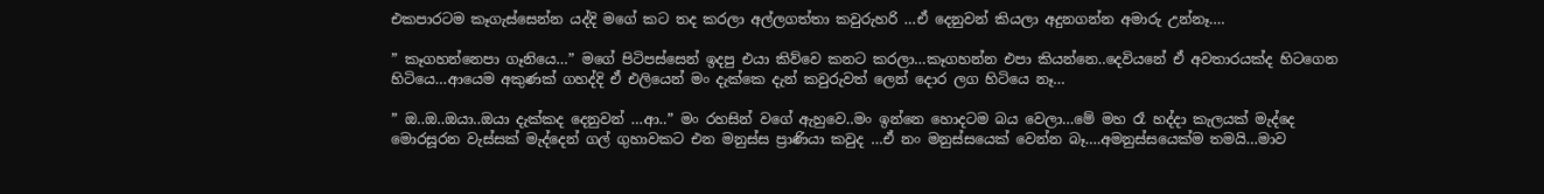එකපාරටම කෑගැස්සෙන්න යද්දි මගේ කට තද කරලා අල්ලගත්තා කවුරුහරි …ඒ දෙනුවන් කියලා අදුනගන්න අමාරු උන්නෑ….

” කෑගහන්නෙපා ගෑනියෙ…” මගේ පිටිපස්සෙන් ඉදපු එයා කිව්වෙ කනට කරලා…කෑගහන්න එපා කියන්නෙ..දෙවියනේ ඒ අවතාරයක්ද හිටගෙන හිටියෙ…ආයෙම අකුණක් ගහද්දි ඒ එලියෙන් මං දැක්කෙ දැන් කවුරුවත් ලෙන් දොර ලග හිටියෙ නෑ…

” ඔ..ඔ..ඔයා..ඔයා දැක්කද දෙනුවන් …ආ..” මං රහසින් වගේ ඇහුවෙ..මං ඉන්නෙ හොදටම බය වෙලා…මේ මහ රෑ හද්දා කැලයක් මැද්දෙ මොරසූරන වැස්සක් මැද්දෙන් ගල් ගුහාවකට එන මනුස්ස ප්‍රාණියා කවුද …ඒ නං මනුස්සයෙක් වෙන්න බෑ….අමනුස්සයෙක්ම තමයි…මාව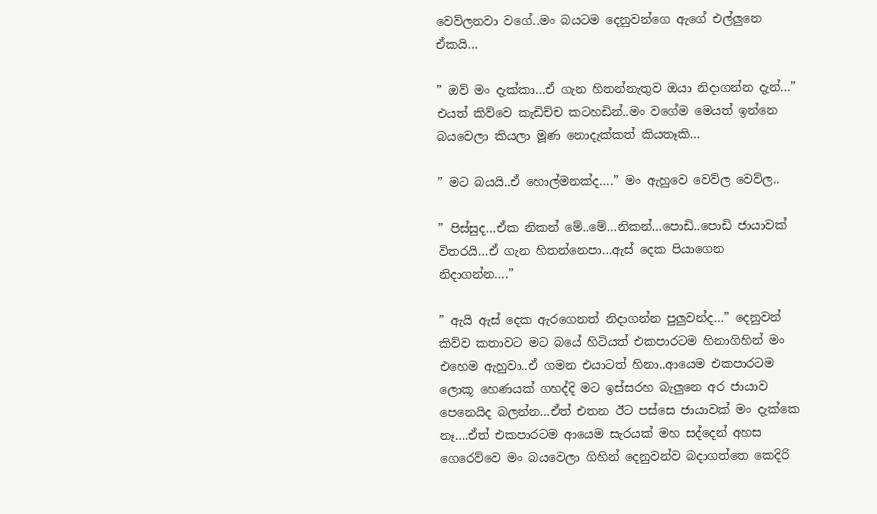වෙව්ලනවා වගේ..මං බයටම දෙනුවන්ගෙ ඇගේ එල්ලුනෙ ඒකයි…

” ඔව් මං දැක්කා…ඒ ගැන හිතන්නැතුව ඔයා නිදාගන්න දැන්…” එයත් කිව්වෙ කැඩිච්ච කටහඩින්..මං වගේම මෙයත් ඉන්නෙ බයවෙලා කියලා මූණ නොදැක්කත් කියතෑකි…

” මට බයයි..ඒ හොල්මනක්ද….” මං ඇහුවෙ වෙව්ල වෙව්ල..

” පිස්සුද…ඒක නිකන් මේ..මේ…නිකන්…පොඩි..පොඩි ජායාවක් විතරයි…ඒ ගැන හිතන්නෙපා…ඇස් දෙක පියාගෙන නිදාගන්න….”

” ඇයි ඇස් දෙක ඇරගෙනත් නිදාගන්න පුලුවන්ද…” දෙනුවන් කිව්ව කතාවට මට බයේ හිටියත් එකපාරටම හිනාගිහින් මං එහෙම ඇහුවා..ඒ ගමන එයාටත් හිනා..ආයෙම එකපාරටම ලොකූ හෙණයක් ගහද්දි මට ඉස්සරහ බැලුනෙ අර ජායාව පෙනෙයිද බලන්න…ඒත් එතන ඊට පස්සෙ ජායාවක් මං දැක්කෙ නෑ….ඒත් එකපාරටම ආයෙම සැරයක් මහ සද්දෙන් අහස ගෙරෙව්වෙ මං බයවෙලා ගිහින් දෙනුවන්ව බදාගත්තෙ කෙදිරි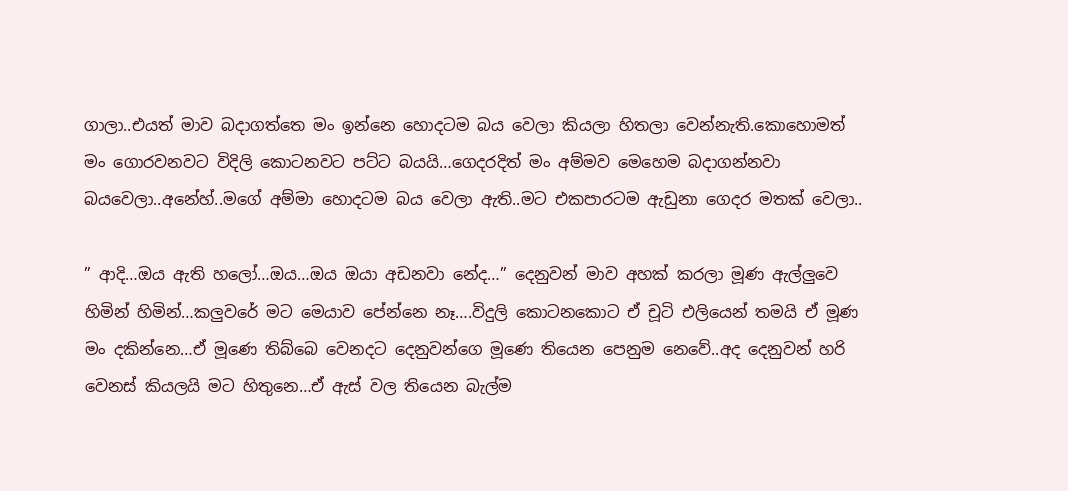ගාලා..එයත් මාව බදාගත්තෙ මං ඉන්නෙ හොදටම බය වෙලා කියලා හිතලා වෙන්නැති.කොහොමත් මං ගොරවනවට විදිලි කොටනවට පට්ට බයයි…ගෙදරදිත් මං අම්මව මෙහෙම බදාගන්නවා බයවෙලා..අනේහ්..මගේ අම්මා හොදටම බය වෙලා ඇති..මට එකපාරටම ඇඩුනා ගෙදර මතක් වෙලා..

” ආදි…ඔය ඇති හලෝ…ඔය…ඔය ඔයා අඩනවා නේද…” දෙනුවන් මාව අහක් කරලා මූණ ඇල්ලුවෙ හිමින් හිමින්…කලුවරේ මට මෙයාව පේන්නෙ නෑ….විදුලි කොටනකොට ඒ චූටි එලියෙන් තමයි ඒ මූණ මං දකින්නෙ…ඒ මූණෙ තිබ්බෙ වෙනදට දෙනුවන්ගෙ මූණෙ තියෙන පෙනුම නෙවේ..අද දෙනුවන් හරි වෙනස් කියලයි මට හිතුනෙ…ඒ ඇස් වල තියෙන බැල්ම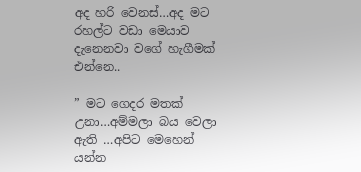අද හරි වෙනස්…අද මට රහල්ට වඩා මෙයාව දැනෙනවා වගේ හැගීමක් එන්නෙ..

” මට ගෙදර මතක් උනා…අම්මලා බය වෙලා ඇති …අපිට මෙහෙන් යන්න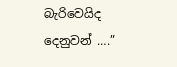බැරිවෙයිද දෙනුවන් ….”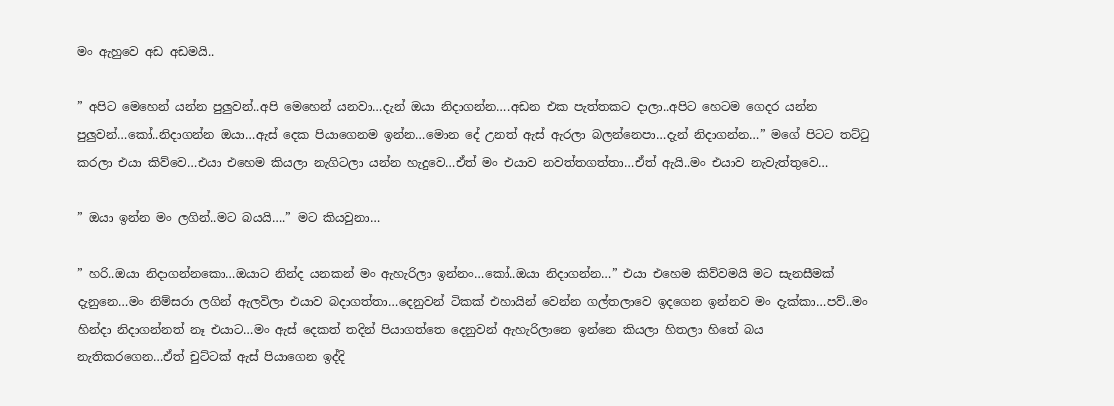මං ඇහුවෙ අඩ අඩමයි..

” අපිට මෙහෙන් යන්න පුලුවන්..අපි මෙහෙන් යනවා…දැන් ඔයා නිදාගන්න….අඩන එක පැත්තකට දාලා..අපිට හෙටම ගෙදර යන්න පුලුවන්…කෝ..නිදාගන්න ඔයා…ඇස් දෙක පියාගෙනම ඉන්න…මොන දේ උනත් ඇස් ඇරලා බලන්නෙපා…දැන් නිදාගන්න…” මගේ පිටට තට්ටු කරලා එයා කිව්වෙ…එයා එහෙම කියලා නැගිටලා යන්න හැදුවෙ…ඒත් මං එයාව නවත්තගත්තා…ඒත් ඇයි..මං එයාව නැවැත්තුවෙ…

” ඔයා ඉන්න මං ලගින්..මට බයයි….” මට කියවුනා…

” හරි..ඔයා නිදාගන්නකො…ඔයාට නින්ද යනකන් මං ඇහැරිලා ඉන්නං…කෝ..ඔයා නිදාගන්න…” එයා එහෙම කිව්වමයි මට සැනසීමක් දැනුනෙ…මං නිම්සරා ලගින් ඇලවිලා එයාව බදාගත්තා…දෙනුවන් ටිකක් එහායින් වෙන්න ගල්තලාවෙ ඉදගෙන ඉන්නව මං දැක්කා…පව්..මං හින්දා නිදාගන්නත් නෑ එයාට…මං ඇස් දෙකත් තදින් පියාගත්තෙ දෙනුවන් ඇහැරිලානෙ ඉන්නෙ කියලා හිතලා හිතේ බය නැතිකරගෙන…ඒත් චුට්ටක් ඇස් පියාගෙන ඉද්දි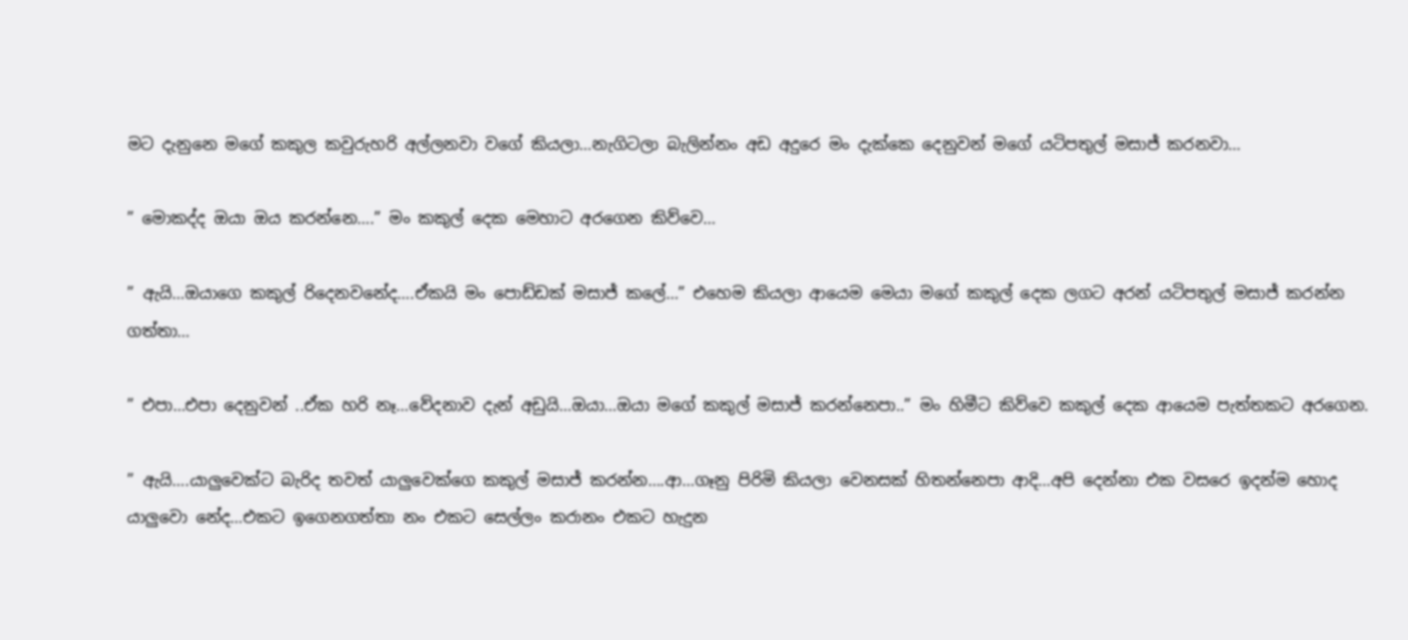මට දැනුනෙ මගේ කකුල කවුරුහරි අල්ලනවා වගේ කියලා…නැගිටලා බැලින්නං අඩ අදුරෙ මං දැක්කෙ දෙනුවන් මගේ යටිපතුල් මසාජ් කරනවා…

” මොකද්ද ඔයා ඔය කරන්නෙ….” මං කකුල් දෙක මෙහාට අරගෙන කිව්වෙ…

” ඇයි…ඔයාගෙ කකුල් රිදෙනවනේද….ඒකයි මං පොඩ්ඩක් මසාජ් කලේ…” එහෙම කියලා ආයෙම මෙයා මගේ කකුල් දෙක ලගට අරන් යටිපතුල් මසාජ් කරන්න ගත්තා…

” එපා…එපා දෙනුවන් ..ඒක හරි නෑ…වේදනාව දැන් අඩුයි…ඔයා…ඔයා මගේ කකුල් මසාජ් කරන්නෙපා..” මං හිමීට කිව්වෙ කකුල් දෙක ආයෙම පැත්තකට අරගෙන.

” ඇයි….යාලුවෙක්ට බැරිද තවත් යාලුවෙක්ගෙ කකුල් මසාජ් කරන්න….ආ…ගෑනු පිරිමි කියලා වෙනසක් හිතන්නෙපා ආදි…අපි දෙන්නා එක වසරෙ ඉදන්ම හොද යාලුවො නේද…එකට ඉගෙනගත්තා නං එකට සෙල්ලං කරානං එකට හැදුන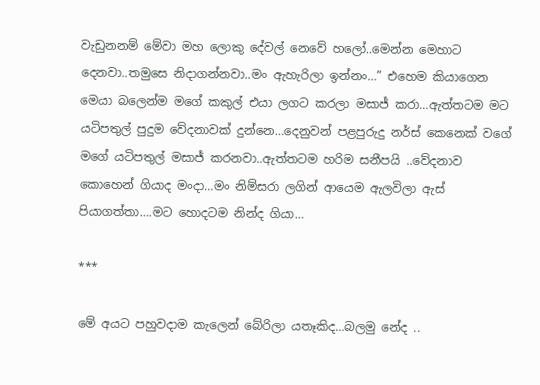වැඩුනනම් මේවා මහ ලොකු දේවල් නෙවේ හලෝ..මෙන්න මෙහාට දෙනවා..තමුසෙ නිදාගන්නවා..මං ඇහැරිලා ඉන්නං…” එහෙම කියාගෙන මෙයා බලෙන්ම මගේ කකුල් එයා ලගට කරලා මසාජ් කරා…ඇත්තටම මට යටිපතුල් පුදුම වේදනාවක් දුන්නෙ…දෙනුවන් පළපුරුදු නර්ස් කෙනෙක් වගේ මගේ යටිපතුල් මසාජ් කරනවා..ඇත්තටම හරිම සනීපයි ..වේදනාව කොහෙන් ගියාද මංදා…මං නිම්සරා ලගින් ආයෙම ඇලවිලා ඇස් පියාගත්තා….මට හොදටම නින්ද ගියා…

***

මේ අයට පහුවදාම කැලෙන් බේරිලා යතෑකිද…බලමු නේද ..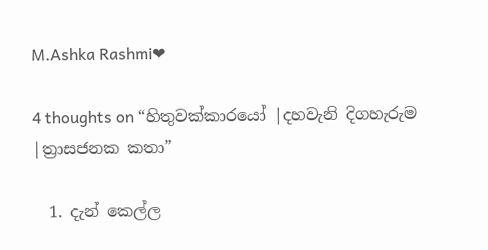M.Ashka Rashmi❤

4 thoughts on “හිතුවක්කාරයෝ |දහවැනි දිගහැරුම |ත්‍රාසජනක කතා”

  1. දැන් කෙල්ල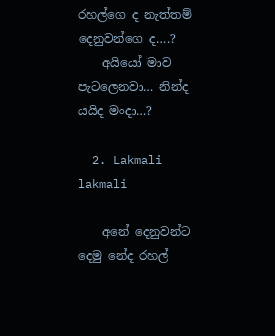රහල්ගෙ ද නැත්තම් දෙනුවන්ගෙ ද….?
    අයියෝ මාව පැටලෙනවා… නින්ද යයිද මංදා…?

  2. Lakmali lakmali

    අනේ දෙනුවන්ට දෙමු නේද රහල්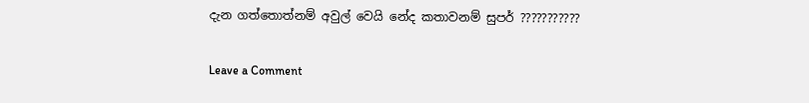දැන ගත්තොත්නම් අවුල් වෙයි නේද කතාවනම් සුපර් ???????????

Leave a Comment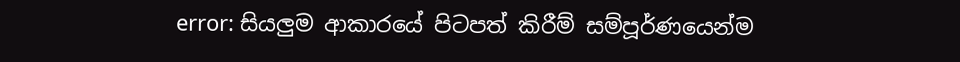error: සියලුම ආකාරයේ පිටපත් කිරීම් සම්පූර්ණයෙන්ම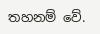තහනම් වේ.